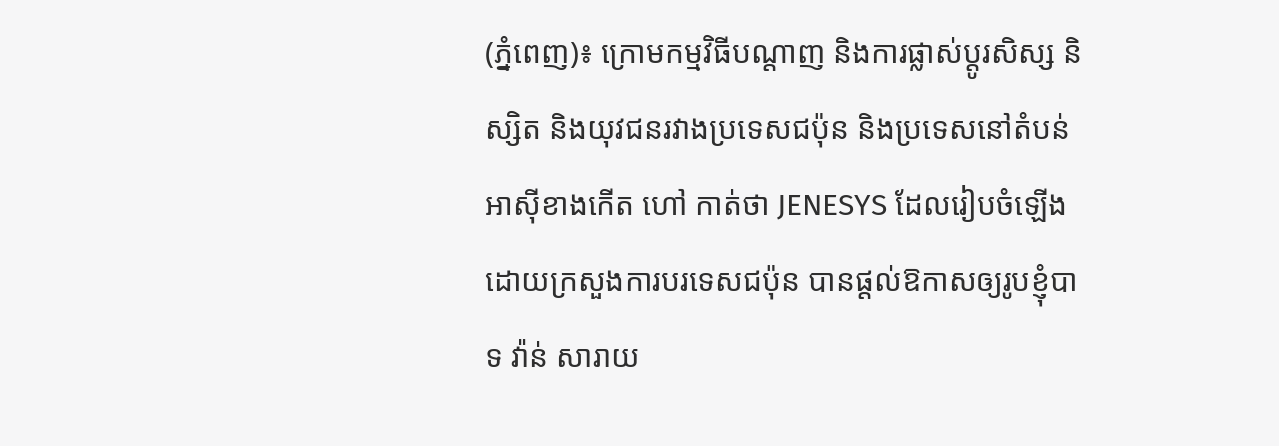(ភ្នំពេញ)៖ ក្រោមកម្មវិធីបណ្តាញ និងការផ្លាស់ប្តូរសិស្ស និស្សិត និងយុវជនរវាងប្រទេសជប៉ុន និងប្រទេសនៅតំបន់អាស៊ីខាងកើត ហៅ កាត់ថា JENESYS ដែលរៀបចំឡើងដោយក្រសួងការបរទេសជប៉ុន បានផ្តល់ឱកាសឲ្យរូបខ្ញុំបាទ វ៉ាន់ សារាយ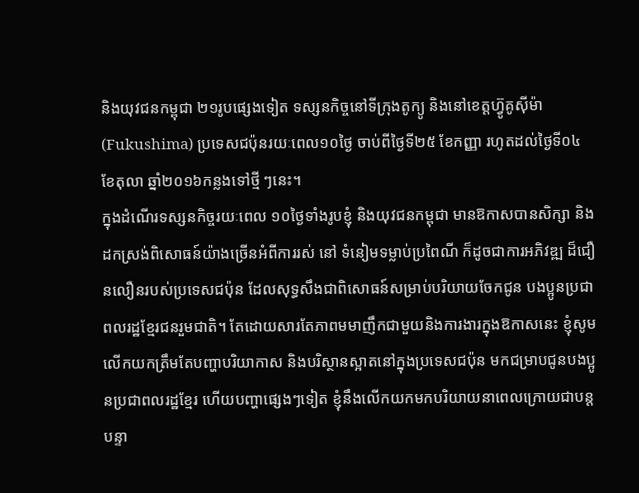និងយុវជនកម្ពុជា ២១រូបផ្សេងទៀត ទស្សនកិច្ចនៅទីក្រុងតូក្យូ និងនៅខេត្តហ៊្វូគូស៊ីម៉ា (Fukushima) ប្រទេសជប៉ុនរយៈពេល១០ថ្ងៃ ចាប់ពីថ្ងៃទី២៥ ខែកញ្ញា រហូតដល់ថ្ងៃទី០៤ ខែតុលា ឆ្នាំ២០១៦កន្លងទៅថ្មី ៗនេះ។
ក្នុងដំណើរទស្សនកិច្ចរយៈពេល ១០ថ្ងៃទាំងរូបខ្ញុំ និងយុវជនកម្ពុជា មានឱកាសបានសិក្សា និងដកស្រង់ពិសោធន៍យ៉ាងច្រើនអំពីការរស់ នៅ ទំនៀមទម្លាប់ប្រពៃណី ក៏ដូចជាការអភិវឌ្ឍ ដ៏ជឿនលឿនរបស់ប្រទេសជប៉ុន ដែលសុទ្ធសឹងជាពិសោធន៍សម្រាប់បរិយាយចែកជូន បងប្អូនប្រជាពលរដ្ឋខ្មែរជនរួមជាតិ។ តែដោយសារតែភាពមមាញឹកជាមួយនិងការងារក្នុងឱកាសនេះ ខ្ញុំសូមលើកយកត្រឹមតែបញ្ហាបរិយាកាស និងបរិស្ថានស្អាតនៅក្នុងប្រទេសជប៉ុន មកជម្រាបជូនបងប្អូនប្រជាពលរដ្ឋខ្មែរ ហើយបញ្ហាផ្សេងៗទៀត ខ្ញុំនឹងលើកយកមកបរិយាយនាពេលក្រោយជាបន្តបន្ទា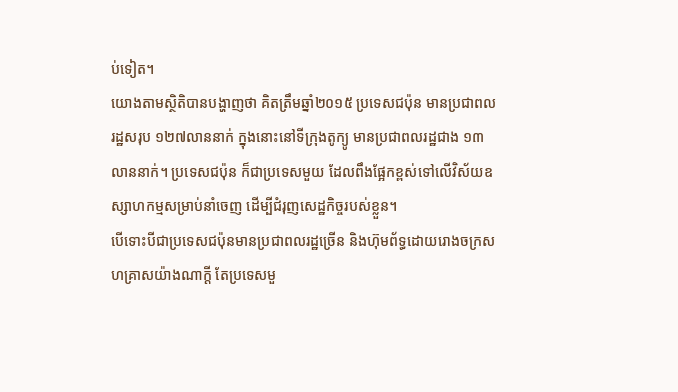ប់ទៀត។
យោងតាមស្ថិតិបានបង្ហាញថា គិតត្រឹមឆ្នាំ២០១៥ ប្រទេសជប៉ុន មានប្រជាពលរដ្ឋសរុប ១២៧លាននាក់ ក្នុងនោះនៅទីក្រុងតូក្យូ មានប្រជាពលរដ្ឋជាង ១៣លាននាក់។ ប្រទេសជប៉ុន ក៏ជាប្រទេសមួយ ដែលពឹងផ្អែកខ្ពស់ទៅលើវិស័យឧស្សាហកម្មសម្រាប់នាំចេញ ដើម្បីជំរុញសេដ្ឋកិច្ចរបស់ខ្លួន។
បើទោះបីជាប្រទេសជប៉ុនមានប្រជាពលរដ្ឋច្រើន និងហ៊ុមព័ទ្ធដោយរោងចក្រសហគ្រាសយ៉ាងណាក្តី តែប្រទេសមួ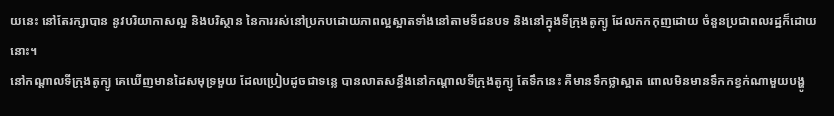យនេះ នៅតែរក្សាបាន នូវបរិយាកាសល្អ និងបរិស្ថាន នៃការរស់នៅប្រកបដោយភាពល្អស្អាតទាំងនៅតាមទីជនបទ និងនៅក្នុងទីក្រុងតូក្យូ ដែលកកកុញដោយ ចំនួនប្រជាពលរដ្ឋក៏ដោយនោះ។
នៅកណ្តាលទីក្រុងតូក្យូ គេឃើញមានដៃសមុទ្រមួយ ដែលប្រៀបដូចជាទន្លេ បានលាតសន្ធឹងនៅកណ្តាលទីក្រុងតូក្យូ តែទឹកនេះ គឺមានទឹកថ្លាស្អាត ពោលមិនមានទឹកកខ្វក់ណាមួយបង្ហូ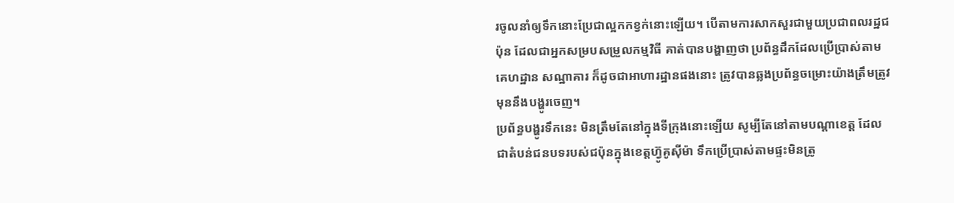រចូលនាំឲ្យទឹកនោះប្រែជាល្អកកខ្វក់នោះឡើយ។ បើតាមការសាកសួរជាមួយប្រជាពលរដ្ឋជប៉ុន ដែលជាអ្នកសម្របសម្រួលកម្មវិធី គាត់បានបង្ហាញថា ប្រព័ន្ធដឹកដែលប្រើប្រាស់តាមគេហដ្ឋាន សណ្ឋាគារ ក៏ដូចជាអាហារដ្ឋានផងនោះ ត្រូវបានឆ្លងប្រព័ន្ធចម្រោះយ៉ាងត្រឹមត្រូវមុននឹងបង្ហូរចេញ។
ប្រព័ន្ធបង្ហូរទឹកនេះ មិនត្រឹមតែនៅក្នុងទីក្រុងនោះឡើយ សូម្បីតែនៅតាមបណ្តាខេត្ត ដែលជាតំបន់ជនបទរបស់ជប៉ុនក្នុងខេត្តហ៊្វូគូស៊ីម៉ា ទឹកប្រើប្រាស់តាមផ្ទះមិនត្រូ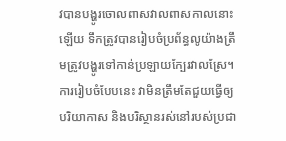វបានបង្ហូរចោលពាសវាលពាសកាលនោះឡើយ ទឹកត្រូវបានរៀបចំប្រព័ន្ធលូយ៉ាងត្រឹមត្រូវបង្ហូរទៅកាន់ប្រឡាយក្បែរវាលស្រែ។ ការរៀបចំបែបនេះ វាមិនត្រឹមតែជួយធ្វើឲ្យបរិយាកាស និងបរិស្ថានរស់នៅរបស់ប្រជា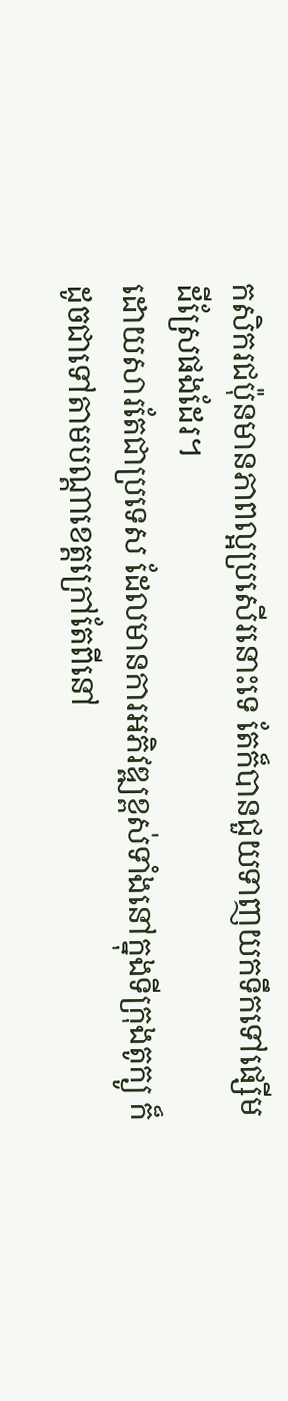កសិករជប៉ុនមានភាពល្អប្រសើរនោះទេ តែក៏បានជួយទាញយកទឹកទៅផ្សើមដីស្រែផងដែរ។
ដោយសារតែជាប្រទេស ដែលមានការអភិវឌ្ឍខ្ពស់ទាំងនៅក្នុងទីក្រុងតូក្យូ ក៏ដូចជាទៅតាមបណ្តាខេត្តក្រៅតែពីនៅ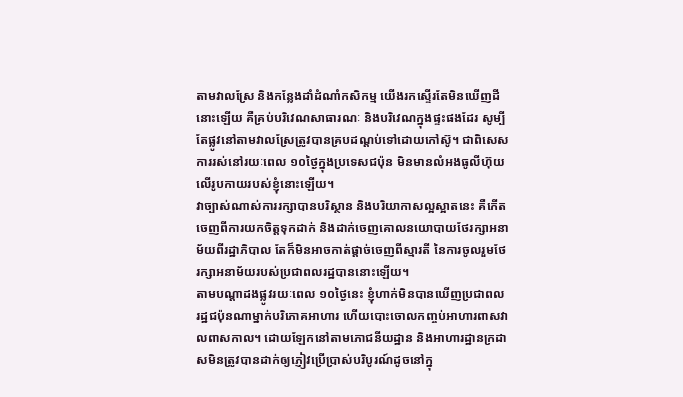តាមវាលស្រែ និងកន្លែងដាំដំណាំកសិកម្ម យើងរកស្ទើរតែមិនឃើញដីនោះឡើយ គឺគ្រប់បរិវេណសាធារណៈ និងបរិវេណក្នុងផ្ទះផងដែរ សូម្បីតែផ្លូវនៅតាមវាលស្រែត្រូវបានគ្របដណ្តប់ទៅដោយកៅស៊ូ។ ជាពិសេសការរស់នៅរយៈពេល ១០ថ្ងៃក្នុងប្រទេសជប៉ុន មិនមានលំអងធូលីហ៊ុយ លើរូបកាយរបស់ខ្ញុំនោះឡើយ។
វាច្បាស់ណាស់ការរក្សាបានបរិស្ថាន និងបរិយាកាសល្អស្អាតនេះ គឺកើតចេញពីការយកចិត្តទុកដាក់ និងដាក់ចេញគោលនយោបាយថែរក្សាអនាម័យពីរដ្ឋាភិបាល តែក៏មិនអាចកាត់ផ្តាច់ចេញពីស្មារតី នៃការចូលរួមថែរក្សាអនាម័យរបស់ប្រជាពលរដ្ឋបាននោះឡើយ។
តាមបណ្តាដងផ្លូវរយៈពេល ១០ថ្ងៃនេះ ខ្ញុំហាក់មិនបានឃើញប្រជាពលរដ្ឋជប៉ុនណាម្នាក់បរិភោគអាហារ ហើយបោះចោលកញ្ចប់អាហារពាសវាលពាសកាល។ ដោយឡែកនៅតាមភោជនីយដ្ឋាន និងអាហារដ្ឋានក្រដាសមិនត្រូវបានដាក់ឲ្យភ្ញៀវប្រើប្រាស់បរិបូរណ៍ដូចនៅក្នុ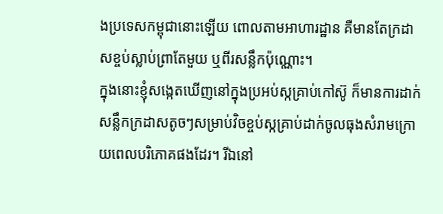ងប្រទេសកម្ពុជានោះឡើយ ពោលតាមអាហារដ្ឋាន គឺមានតែក្រដាសខ្ចប់ស្លាប់ព្រាតែមួយ ឬពីរសន្លឹកប៉ុណ្ណោះ។
ក្នុងនោះខ្ញុំសង្កេតឃើញនៅក្នុងប្រអប់ស្កគ្រាប់កៅស៊ូ ក៏មានការដាក់សន្លឹកក្រដាសតូចៗសម្រាប់វិចខ្ចប់ស្កគ្រាប់ដាក់ចូលធុងសំរាមក្រោយពេលបរិភោគផងដែរ។ រីឯនៅ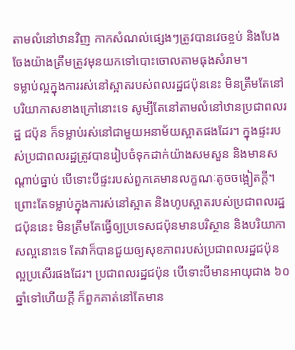តាមលំនៅឋានវិញ កាកសំណល់ផ្សេងៗត្រូវបានវេចខ្ចប់ និងបែងចែងយ៉ាងត្រឹមត្រូវមុនយកទៅបោះចោលតាមធុងសំរាម។
ទម្លាប់ល្អក្នុងការរស់នៅស្អាតរបស់ពលរដ្ឋជប៉ុននេះ មិនត្រឹមតែនៅបរិយាកាសខាងក្រៅនោះទេ សូម្បីតែនៅតាមលំនៅឋានប្រជាពលរដ្ឋ ជប៉ុន ក៏ទម្លាប់រស់នៅជាមួយអនាម័យស្អាតផងដែរ។ ក្នុងផ្ទះរបស់ប្រជាពលរដ្ឋត្រូវបានរៀបចំទុកដាក់យ៉ាងសមសួន និងមានសណ្តាប់ធ្នាប់ បើទោះបីផ្ទះរបស់ពួកគេមានលក្ខណៈតូចចង្អៀតក្តី។
ព្រោះតែទម្លាប់ក្នុងការស់នៅស្អាត និងហូបស្អាតរបស់ប្រជាពលរដ្ឋជប៉ុននេះ មិនត្រឹមតែធ្វើឲ្យប្រទេសជប៉ុនមានបរិស្ថាន និងបរិយាកាសល្អនោះទេ តែវាក៏បានជួយឲ្យសុខភាពរបស់ប្រជាពលរដ្ឋជប៉ុន ល្អប្រសើរផងដែរ។ ប្រជាពលរដ្ឋជប៉ុន បើទោះបីមានអាយុជាង ៦០ឆ្នាំទៅហើយក្តី ក៏ពួកគាត់នៅតែមាន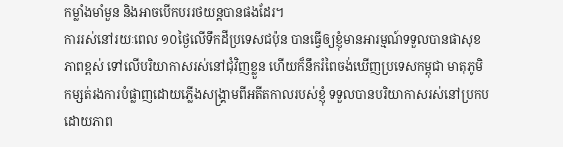កម្លាំងមាំមួន និងអាចបើកបររថយន្តបានផងដែរ។
ការរស់នៅរយៈពេល ១០ថ្ងៃលើទឹកដីប្រទេសជប៉ុន បានធ្វើឲ្យខ្ញុំមានអារម្មណ៍ទទួលបានផាសុខភាពខ្ពស់ ទៅលើបរិយាកាសរស់នៅជុំវិញខ្លួន ហើយក៏នឹករំពៃចង់ឃើញប្រទេសកម្ពុជា មាតុភូមិកម្សត់រងការបំផ្លាញដោយភ្លើងសង្រ្គាមពីអតីតកាលរបស់ខ្ញុំ ទទួលបានបរិយាកាសរស់នៅប្រកបដោយភាព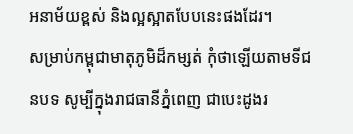អនាម័យខ្ពស់ និងល្អស្អាតបែបនេះផងដែរ។
សម្រាប់កម្ពុជាមាតុភូមិដ៏កម្សត់ កុំថាឡើយតាមទីជនបទ សូម្បីក្នុងរាជធានីភ្នំពេញ ជាបេះដូងរ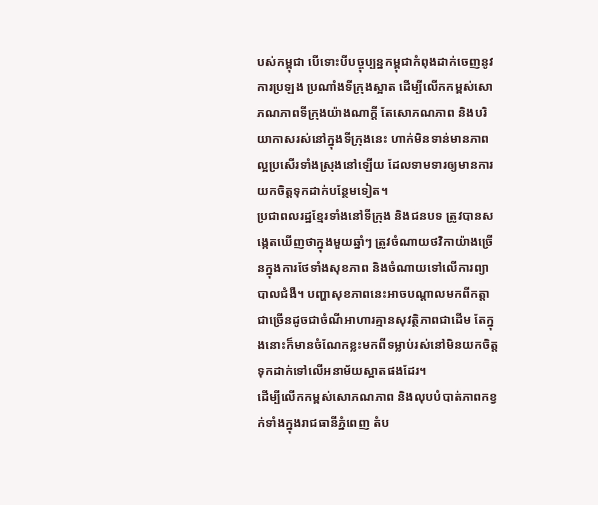បស់កម្ពុជា បើទោះបីបច្ចុប្បន្នកម្ពុជាកំពុងដាក់ចេញនូវការប្រឡង ប្រណាំងទីក្រុងស្អាត ដើម្បីលើកកម្ពស់សោភណភាពទីក្រុងយ៉ាងណាក្តី តែសោភណភាព និងបរិយាកាសរស់នៅក្នុងទីក្រុងនេះ ហាក់មិនទាន់មានភាពល្អប្រសើរទាំងស្រុងនៅឡើយ ដែលទាមទារឲ្យមានការយកចិត្តទុកដាក់បន្ថែមទៀត។
ប្រជាពលរដ្ឋខ្មែរទាំងនៅទីក្រុង និងជនបទ ត្រូវបានសង្កេតឃើញថាក្នុងមួយឆ្នាំៗ ត្រូវចំណាយថវិកាយ៉ាងច្រើនក្នុងការថែទាំងសុខភាព និងចំណាយទៅលើការព្យាបាលជំងឺ។ បញ្ហាសុខភាពនេះអាចបណ្តាលមកពីកត្តាជាច្រើនដូចជាចំណីអាហារគ្មានសុវត្ថិភាពជាដើម តែក្នុងនោះក៏មានចំណែកខ្លះមកពីទម្លាប់រស់នៅមិនយកចិត្តទុកដាក់ទៅលើអនាម័យស្អាតផងដែរ។
ដើម្បីលើកកម្ពស់សោភណភាព និងលុបបំបាត់ភាពកខ្វក់ទាំងក្នុងរាជធានីភ្នំពេញ តំប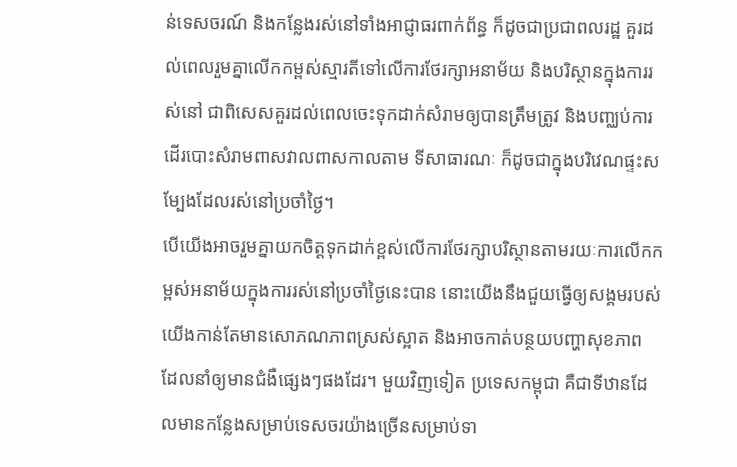ន់ទេសចរណ៍ និងកន្លែងរស់នៅទាំងអាជ្ញាធរពាក់ព័ន្ធ ក៏ដូចជាប្រជាពលរដ្ឋ គួរដល់ពេលរួមគ្នាលើកកម្ពស់ស្មារតីទៅលើការថែរក្សាអនាម័យ និងបរិស្ថានក្នុងការរស់នៅ ជាពិសេសគួរដល់ពេលចេះទុកដាក់សំរាមឲ្យបានត្រឹមត្រូវ និងបញ្ឈប់ការដើរបោះសំរាមពាសវាលពាសកាលតាម ទីសាធារណៈ ក៏ដូចជាក្នុងបរិវេណផ្ទះសម្បែងដែលរស់នៅប្រចាំថ្ងៃ។
បើយើងអាចរួមគ្នាយកចិត្តទុកដាក់ខ្ពស់លើការថែរក្សាបរិស្ថានតាមរយៈការលើកកម្ពស់អនាម័យក្នុងការរស់នៅប្រចាំថ្ងៃនេះបាន នោះយើងនឹងជួយធ្វើឲ្យសង្គមរបស់ យើងកាន់តែមានសោភណភាពស្រស់ស្អាត និងអាចកាត់បន្ថយបញ្ហាសុខភាព ដែលនាំឲ្យមានជំងឺផ្សេងៗផងដែរ។ មួយវិញទៀត ប្រទេសកម្ពុជា គឺជាទីឋានដែលមានកន្លែងសម្រាប់ទេសចរយ៉ាងច្រើនសម្រាប់ទា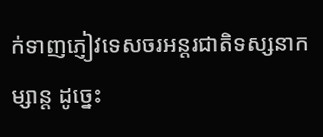ក់ទាញភ្ញៀវទេសចរអន្តរជាតិទស្សនាកម្សាន្ត ដូច្នេះ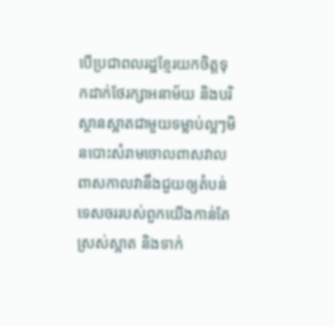បើប្រជាពលរដ្ឋខ្មែរយកចិត្តទុកដាក់ថែរក្សាអនាម័យ និងបរិស្ថានស្អាតជាមួយទម្លាប់ល្អៗមិនបោះសំរាមចោលពាសវាលពាសកាលវានឹងជួយឲ្យតំបន់ទេសចររបស់ពួកយើងកាន់តែស្រស់ស្អាត និងទាក់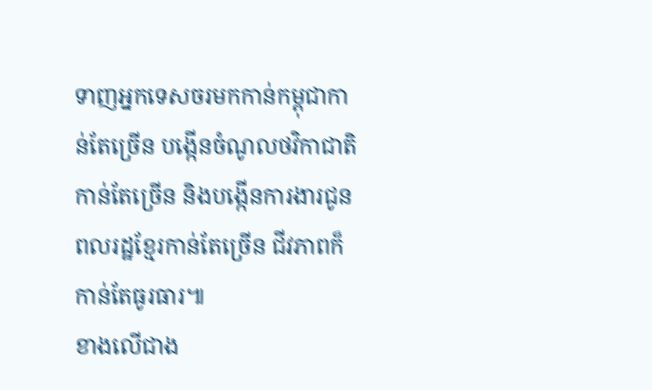ទាញអ្នកទេសចរមកកាន់កម្ពុជាកាន់តែច្រើន បង្កើនចំណូលថវិកាជាតិកាន់តែច្រើន និងបង្កើនការងារជូនពលរដ្ឋខ្មែរកាន់តែច្រើន ជីវភាពក៏កាន់តែធូរធារ៕
ខាងលើជាង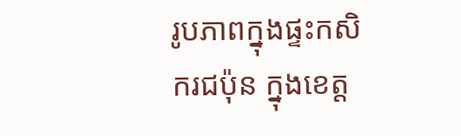រូបភាពក្នុងផ្ទះកសិករជប៉ុន ក្នុងខេត្ត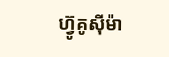ហ៊្វូគូស៊ីម៉ា